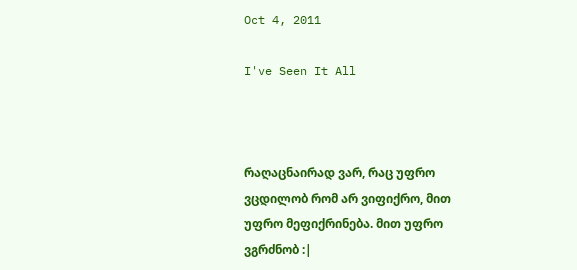Oct 4, 2011

I've Seen It All



რაღაცნაირად ვარ, რაც უფრო ვცდილობ რომ არ ვიფიქრო, მით უფრო მეფიქრინება. მით უფრო ვგრძნობ :|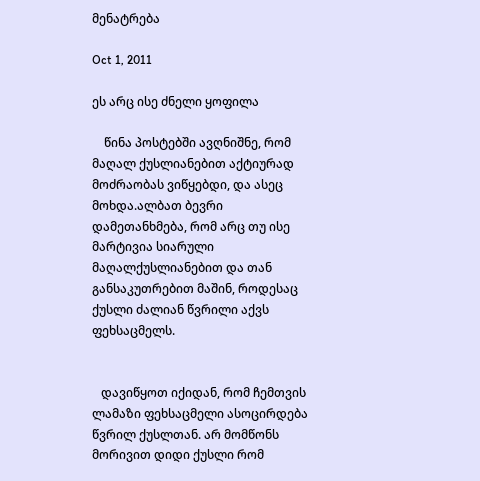მენატრება

Oct 1, 2011

ეს არც ისე ძნელი ყოფილა

    წინა პოსტებში ავღნიშნე, რომ მაღალ ქუსლიანებით აქტიურად მოძრაობას ვიწყებდი, და ასეც მოხდა.ალბათ ბევრი დამეთანხმება, რომ არც თუ ისე მარტივია სიარული მაღალქუსლიანებით და თან განსაკუთრებით მაშინ, როდესაც ქუსლი ძალიან წვრილი აქვს ფეხსაცმელს.


   დავიწყოთ იქიდან, რომ ჩემთვის ლამაზი ფეხსაცმელი ასოცირდება წვრილ ქუსლთან. არ მომწონს მორივით დიდი ქუსლი რომ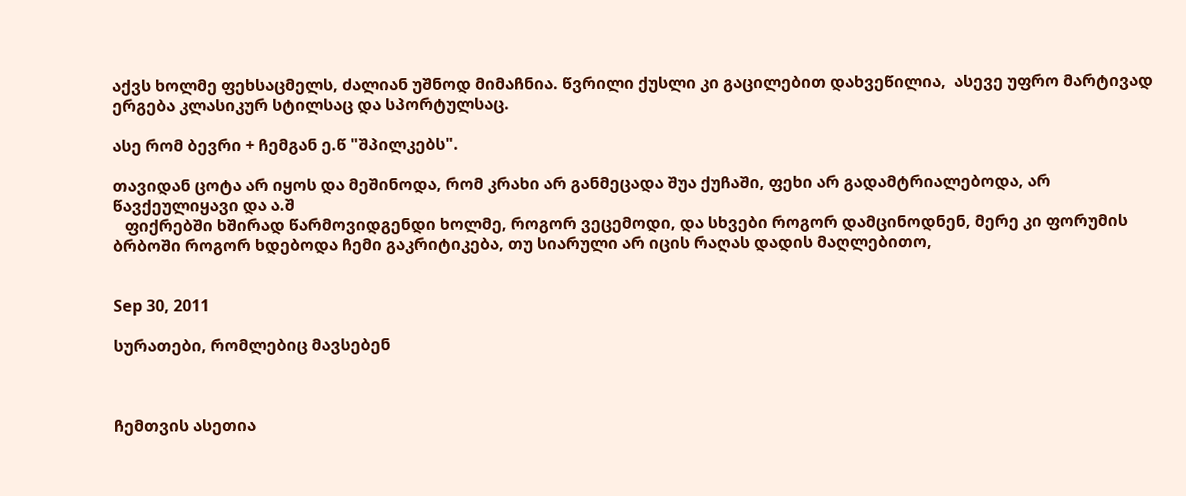აქვს ხოლმე ფეხსაცმელს, ძალიან უშნოდ მიმაჩნია. წვრილი ქუსლი კი გაცილებით დახვეწილია,  ასევე უფრო მარტივად ერგება კლასიკურ სტილსაც და სპორტულსაც.

ასე რომ ბევრი + ჩემგან ე.წ "შპილკებს".

თავიდან ცოტა არ იყოს და მეშინოდა, რომ კრახი არ განმეცადა შუა ქუჩაში, ფეხი არ გადამტრიალებოდა, არ წავქეულიყავი და ა.შ
   ფიქრებში ხშირად წარმოვიდგენდი ხოლმე, როგორ ვეცემოდი, და სხვები როგორ დამცინოდნენ, მერე კი ფორუმის ბრბოში როგორ ხდებოდა ჩემი გაკრიტიკება, თუ სიარული არ იცის რაღას დადის მაღლებითო,


Sep 30, 2011

სურათები, რომლებიც მავსებენ



ჩემთვის ასეთია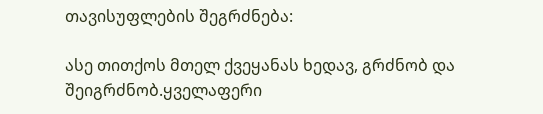თავისუფლების შეგრძნება:

ასე თითქოს მთელ ქვეყანას ხედავ, გრძნობ და შეიგრძნობ.ყველაფერი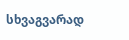სხვაგვარად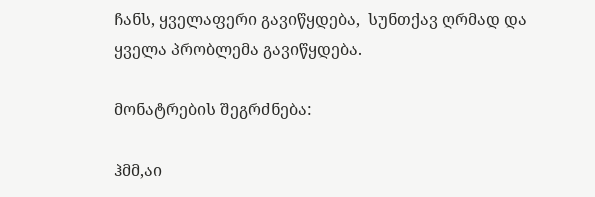ჩანს, ყველაფერი გავიწყდება,  სუნთქავ ღრმად და ყველა პრობლემა გავიწყდება.

მონატრების შეგრძნება:

ჰმმ,აი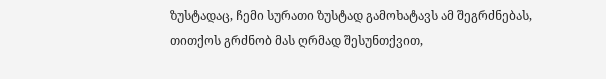ზუსტადაც, ჩემი სურათი ზუსტად გამოხატავს ამ შეგრძნებას, თითქოს გრძნობ მას ღრმად შესუნთქვით,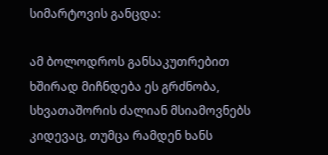სიმარტოვის განცდა:

ამ ბოლოდროს განსაკუთრებით ხშირად მიჩნდება ეს გრძნობა, სხვათაშორის ძალიან მსიამოვნებს კიდევაც, თუმცა რამდენ ხანს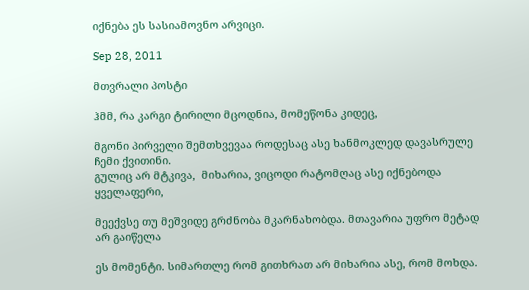იქნება ეს სასიამოვნო არვიცი.

Sep 28, 2011

მთვრალი პოსტი

ჰმმ, რა კარგი ტირილი მცოდნია, მომეწონა კიდეც,

მგონი პირველი შემთხვევაა როდესაც ასე ხანმოკლედ დავასრულე ჩემი ქვითინი.
გულიც არ მტკივა,  მიხარია, ვიცოდი რატომღაც ასე იქნებოდა ყველაფერი,

მეექვსე თუ მეშვიდე გრძნობა მკარნახობდა. მთავარია უფრო მეტად არ გაიწელა

ეს მომენტი. სიმართლე რომ გითხრათ არ მიხარია ასე, რომ მოხდა.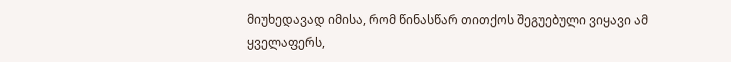მიუხედავად იმისა, რომ წინასწარ თითქოს შეგუებული ვიყავი ამ ყველაფერს,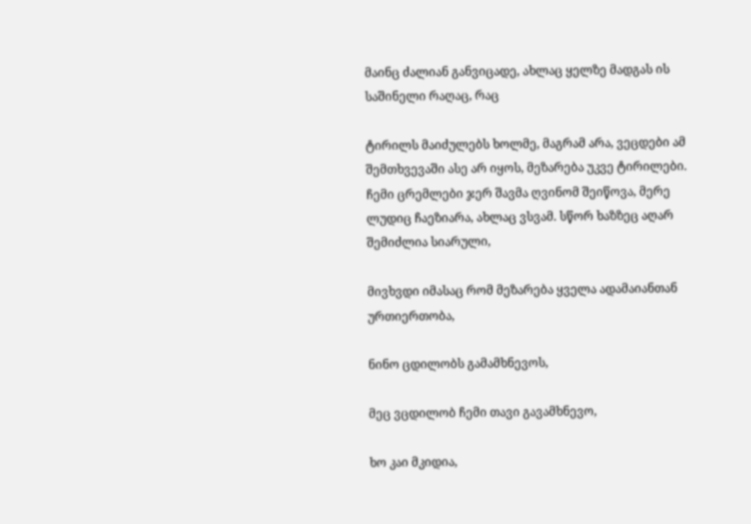მაინც ძალიან განვიცადე, ახლაც ყელზე მადგას ის საშინელი რაღაც, რაც

ტირილს მაიძულებს ხოლმე, მაგრამ არა, ვეცდები ამ შემთხვევაში ასე არ იყოს, მეზარება უკვე ტირილები.
ჩემი ცრემლები ჯერ შავმა ღვინომ შეიწოვა, მერე ლუდიც ჩაეზიარა, ახლაც ვსვამ. სწორ ხაზზეც აღარ შემიძლია სიარული,

მივხვდი იმასაც რომ მეზარება ყველა ადამაიანთან ურთიერთობა,

ნინო ცდილობს გამამხნევოს,

მეც ვცდილობ ჩემი თავი გავამხნევო,

ხო კაი მკიდია,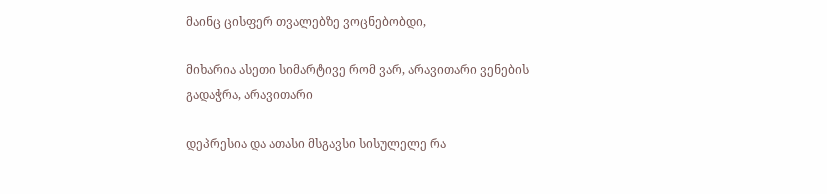მაინც ცისფერ თვალებზე ვოცნებობდი,

მიხარია ასეთი სიმარტივე რომ ვარ, არავითარი ვენების გადაჭრა, არავითარი

დეპრესია და ათასი მსგავსი სისულელე რა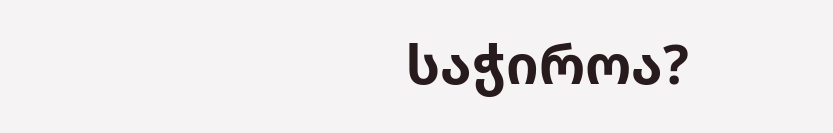საჭიროა?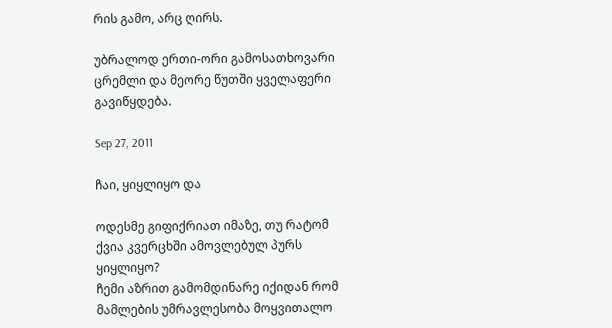რის გამო, არც ღირს.

უბრალოდ ერთი-ორი გამოსათხოვარი ცრემლი და მეორე წუთში ყველაფერი გავიწყდება.

Sep 27, 2011

ჩაი, ყიყლიყო და

ოდესმე გიფიქრიათ იმაზე, თუ რატომ ქვია კვერცხში ამოვლებულ პურს ყიყლიყო?
ჩემი აზრით გამომდინარე იქიდან რომ მამლების უმრავლესობა მოყვითალო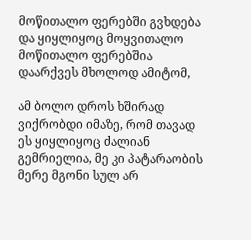მოწითალო ფერებში გვხდება და ყიყლიყოც მოყვითალო მოწითალო ფერებშია დაარქვეს მხოლოდ ამიტომ,

ამ ბოლო დროს ხშირად ვიქრობდი იმაზე, რომ თავად ეს ყიყლიყოც ძალიან გემრიელია, მე კი პატარაობის მერე მგონი სულ არ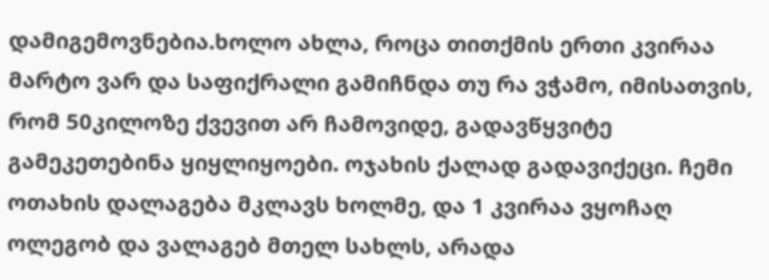დამიგემოვნებია.ხოლო ახლა, როცა თითქმის ერთი კვირაა მარტო ვარ და საფიქრალი გამიჩნდა თუ რა ვჭამო, იმისათვის, რომ 50კილოზე ქვევით არ ჩამოვიდე, გადავწყვიტე გამეკეთებინა ყიყლიყოები. ოჯახის ქალად გადავიქეცი. ჩემი ოთახის დალაგება მკლავს ხოლმე, და 1 კვირაა ვყოჩაღ ოლეგობ და ვალაგებ მთელ სახლს, არადა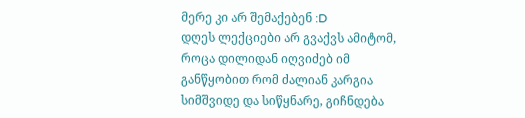მერე კი არ შემაქებენ :D
დღეს ლექციები არ გვაქვს ამიტომ, როცა დილიდან იღვიძებ იმ განწყობით რომ ძალიან კარგია სიმშვიდე და სიწყნარე, გიჩნდება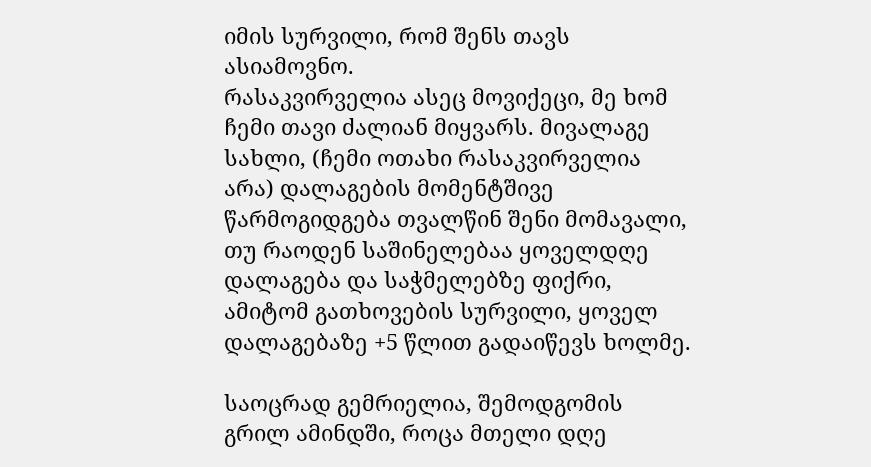იმის სურვილი, რომ შენს თავს ასიამოვნო.
რასაკვირველია ასეც მოვიქეცი, მე ხომ ჩემი თავი ძალიან მიყვარს. მივალაგე სახლი, (ჩემი ოთახი რასაკვირველია არა) დალაგების მომენტშივე წარმოგიდგება თვალწინ შენი მომავალი, თუ რაოდენ საშინელებაა ყოველდღე დალაგება და საჭმელებზე ფიქრი, ამიტომ გათხოვების სურვილი, ყოველ დალაგებაზე +5 წლით გადაიწევს ხოლმე.

საოცრად გემრიელია, შემოდგომის გრილ ამინდში, როცა მთელი დღე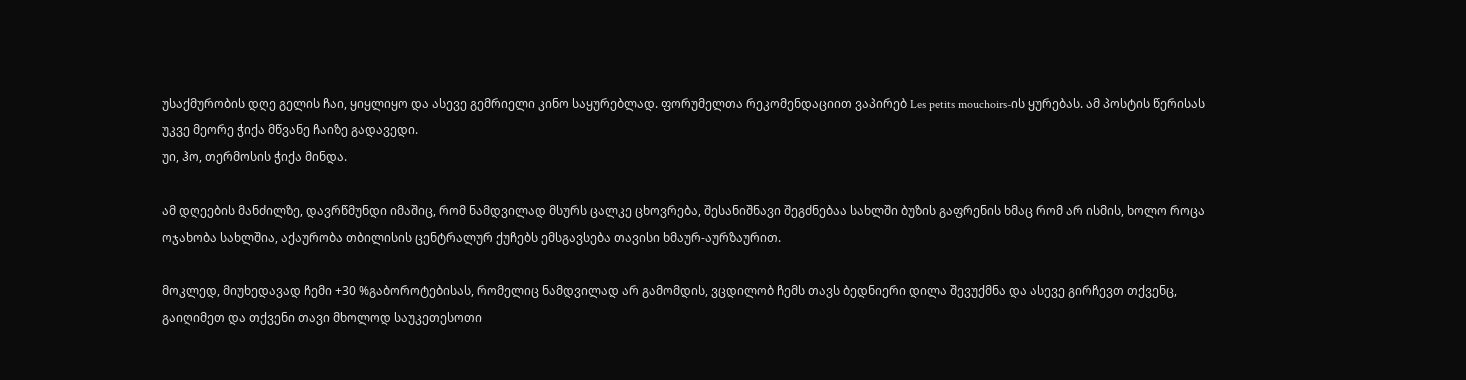უსაქმურობის დღე გელის ჩაი, ყიყლიყო და ასევე გემრიელი კინო საყურებლად. ფორუმელთა რეკომენდაციით ვაპირებ Les petits mouchoirs-ის ყურებას. ამ პოსტის წერისას უკვე მეორე ჭიქა მწვანე ჩაიზე გადავედი.
უი, ჰო, თერმოსის ჭიქა მინდა.

ამ დღეების მანძილზე, დავრწმუნდი იმაშიც, რომ ნამდვილად მსურს ცალკე ცხოვრება, შესანიშნავი შეგძნებაა სახლში ბუზის გაფრენის ხმაც რომ არ ისმის, ხოლო როცა ოჯახობა სახლშია, აქაურობა თბილისის ცენტრალურ ქუჩებს ემსგავსება თავისი ხმაურ-აურზაურით.

მოკლედ, მიუხედავად ჩემი +30 %გაბოროტებისას, რომელიც ნამდვილად არ გამომდის, ვცდილობ ჩემს თავს ბედნიერი დილა შევუქმნა და ასევე გირჩევთ თქვენც, გაიღიმეთ და თქვენი თავი მხოლოდ საუკეთესოთი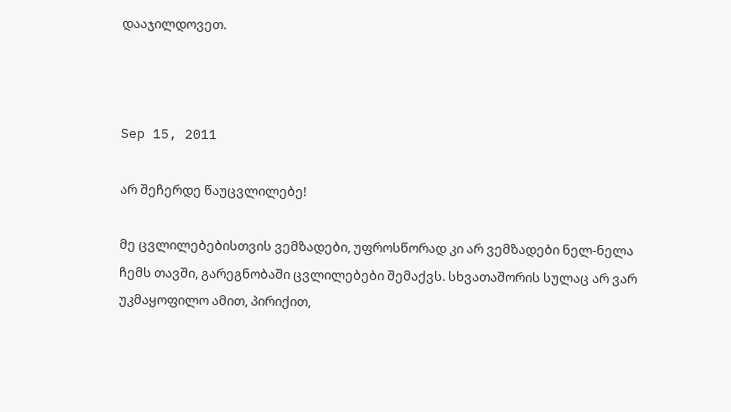დააჯილდოვეთ.



Sep 15, 2011

არ შეჩერდე წაუცვლილებე!

მე ცვლილებებისთვის ვემზადები, უფროსწორად კი არ ვემზადები ნელ-ნელა ჩემს თავში, გარეგნობაში ცვლილებები შემაქვს. სხვათაშორის სულაც არ ვარ უკმაყოფილო ამით, პირიქით,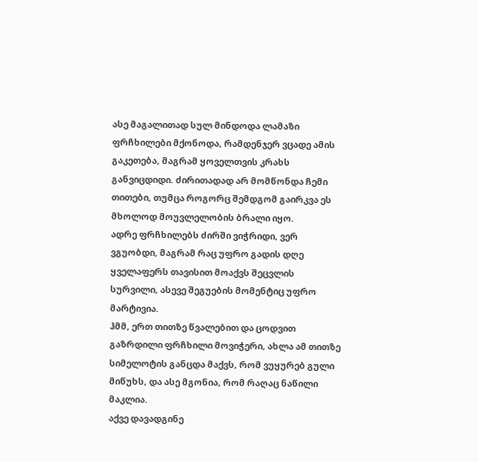ასე მაგალითად სულ მინდოდა ლამაზი ფრჩხილები მქონოდა, რამდენჯერ ვცადე ამის გაკეთება, მაგრამ ყოველთვის კრახს განვიცდიდი. ძირითადად არ მომწონდა ჩემი თითები, თუმცა როგორც შემდგომ გაირკვა ეს მხოლოდ მოუვლელობის ბრალი იყო.
ადრე ფრჩხილებს ძირში ვიჭრიდი, ვერ ვგუობდი, მაგრამ რაც უფრო გადის დღე ყველაფერს თავისით მოაქვს შეცვლის სურვილი, ასევე შეგუების მომენტიც უფრო მარტივია.
ჰმმ, ერთ თითზე წვალებით და ცოდვით გაზრდილი ფრჩხილი მოვიჭერი, ახლა ამ თითზე სიმელოტის განცდა მაქვს, რომ ვუყურებ გული მიწუხს, და ასე მგონია, რომ რაღაც ნაწილი მაკლია.
აქვე დავადგინე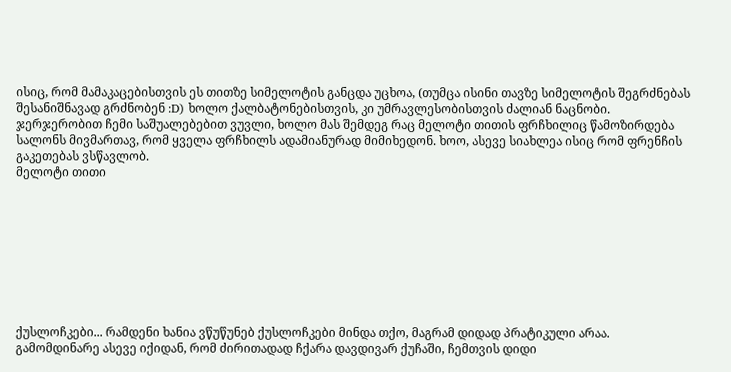ისიც, რომ მამაკაცებისთვის ეს თითზე სიმელოტის განცდა უცხოა, (თუმცა ისინი თავზე სიმელოტის შეგრძნებას შესანიშნავად გრძნობენ :D) ხოლო ქალბატონებისთვის, კი უმრავლესობისთვის ძალიან ნაცნობი.
ჯერჯერობით ჩემი საშუალებებით ვუვლი, ხოლო მას შემდეგ რაც მელოტი თითის ფრჩხილიც წამოზირდება სალონს მივმართავ, რომ ყველა ფრჩხილს ადამიანურად მიმიხედონ. ხოო, ასევე სიახლეა ისიც რომ ფრენჩის გაკეთებას ვსწავლობ.
მელოტი თითი









ქუსლოჩკები... რამდენი ხანია ვწუწუნებ ქუსლოჩკები მინდა თქო, მაგრამ დიდად პრატიკული არაა. გამომდინარე ასევე იქიდან, რომ ძირითადად ჩქარა დავდივარ ქუჩაში, ჩემთვის დიდი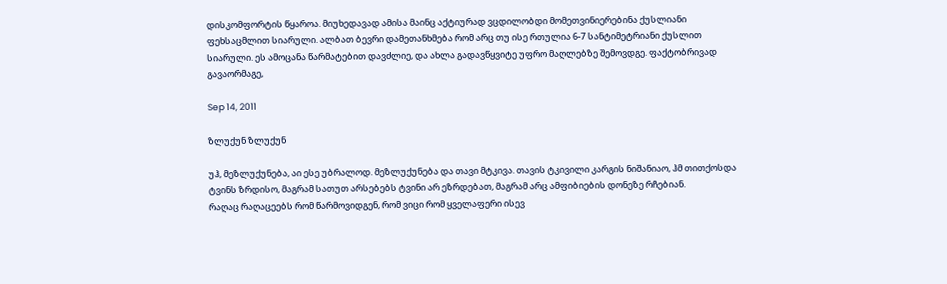დისკომფორტის წყაროა. მიუხედავად ამისა მაინც აქტიურად ვცდილობდი მომეთვინიერებინა ქუსლიანი ფეხსაცმლით სიარული. ალბათ ბევრი დამეთანხმება რომ არც თუ ისე რთულია 6-7 სანტიმეტრიანი ქუსლით სიარული. ეს ამოცანა წარმატებით დავძლიე, და ახლა გადავწყვიტე უფრო მაღლებზე შემოვდგე. ფაქტობრივად გავაორმაგე,

Sep 14, 2011

ზლუქუნ ზლუქუნ

უჰ, მეზლუქუნება, აი ესე უბრალოდ. მეზლუქუნება და თავი მტკივა. თავის ტკივილი კარგის ნიშანიაო, ჰმ თითქოსდა ტვინს ზრდისო, მაგრამ სათუთ არსებებს ტვინი არ ეზრდებათ, მაგრამ არც ამფიბიების დონეზე რჩებიან.
რაღაც რაღაცეებს რომ წარმოვიდგენ, რომ ვიცი რომ ყველაფერი ისევ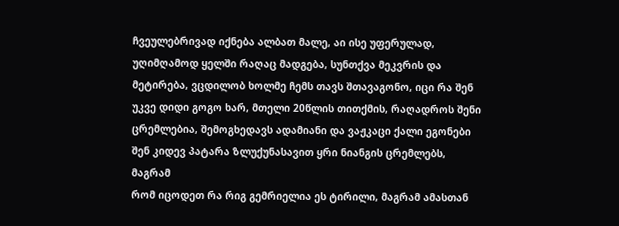ჩვეულებრივად იქნება ალბათ მალე, აი ისე უფერულად, უღიმღამოდ ყელში რაღაც მადგება, სუნთქვა მეკვრის და მეტირება, ვცდილობ ხოლმე ჩემს თავს შთავაგონო, იცი რა შენ უკვე დიდი გოგო ხარ, მთელი 20წლის თითქმის, რაღადროს შენი ცრემლებია, შემოგხედავს ადამიანი და ვაჟკაცი ქალი ეგონები შენ კიდევ პატარა ზლუქუნასავით ყრი ნიანგის ცრემლებს,
მაგრამ
რომ იცოდეთ რა რიგ გემრიელია ეს ტირილი, მაგრამ ამასთან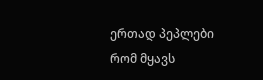ერთად პეპლები რომ მყავს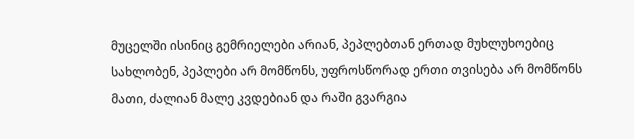მუცელში ისინიც გემრიელები არიან, პეპლებთან ერთად მუხლუხოებიც სახლობენ, პეპლები არ მომწონს, უფროსწორად ერთი თვისება არ მომწონს მათი, ძალიან მალე კვდებიან და რაში გვარგია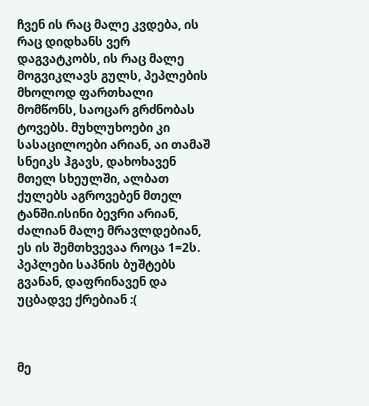ჩვენ ის რაც მალე კვდება, ის რაც დიდხანს ვერ დაგვატკობს, ის რაც მალე მოგვიკლავს გულს, პეპლების მხოლოდ ფართხალი მომწონს, საოცარ გრძნობას ტოვებს. მუხლუხოები კი სასაცილოები არიან, აი თამაშ სნეიკს ჰგავს, დახოხავენ მთელ სხეულში, ალბათ ქულებს აგროვებენ მთელ ტანში.ისინი ბევრი არიან, ძალიან მალე მრავლდებიან, ეს ის შემთხვევაა როცა 1=2ს.
პეპლები საპნის ბუშტებს გვანან, დაფრინავენ და უცბადვე ქრებიან :(



მე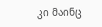კი მაინც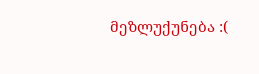მეზლუქუნება :(